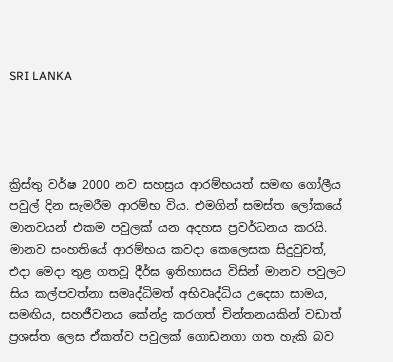SRI LANKA




ක්‍රිස්තු වර්ෂ 2000 නව සහස්‍රය ආරම්භයත් සමඟ ගෝලීය පවුල් දින සැමරීම ආරම්භ විය. එමගින් සමස්ත ලෝකයේ මානවයන් එකම පවුලක් යන අදහස ප්‍රවර්ධනය කරයි. මානව සංහතියේ ආරම්භය කවදා කෙලෙසක සිදුවුවත්, එදා මෙදා තුළ ගතවූ දීර්ඝ ඉතිහාසය විසින් මානව පවුලට සිය කල්පවත්නා සමෘද්ධිමත් අභිවෘද්ධිය උදෙසා සාමය, සමඟිය, සහජීවනය කේන්ද්‍ර කරගත් චින්තනයකින් වඩාත් ප්‍රශස්ත ලෙස ඒකත්ව පවුලක් ගොඩනගා ගත හැකි බව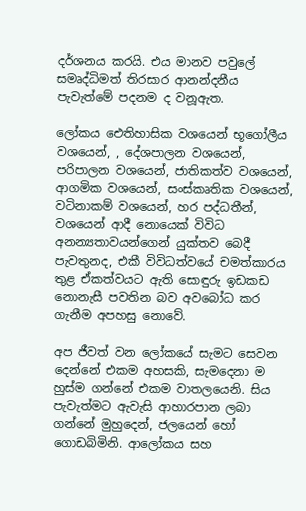දර්ශනය කරයි. එය මානව පවුලේ සමෘද්ධිමත් තිරසාර ආනන්දනීය පැවැත්මේ පදනම ද වනූඇත.

ලෝකය ඓතිහාසික වශයෙන් භූගෝලීය වශයෙන්, , දේශපාලන වශයෙන්, පරිපාලන වශයෙන්, ජාතිකත්ව වශයෙන්, ආගමික වශයෙන්, සංස්කෘතික වශයෙන්, වටිනාකම් වශයෙන්, හර පද්ධතීන්, වශයෙන් ආදී නොයෙක් විවිධ අනන්‍යතාවයන්ගෙන් යුක්තව බෙදී පැවතුනද, එකී විවිධත්වයේ චමත්කාරය තුළ ඒකත්වයට ඇති සොඳුරු ඉඩකඩ නොනැසී පවතින බව අවබෝධ කර ගැනීම අපහසු නොවේ.

අප ජීවත් වන ලෝකයේ සැමට සෙවන දෙන්නේ එකම අහසකි, සැමදෙනා ම හුස්ම ගන්නේ එකම වාතලයෙනි. සිය පැවැත්මට ඇවැසි ආහාරපාන ලබා ගන්නේ මුහුදෙන්, ජලයෙන් හෝ ගොඩබිමිනි. ආලෝකය සහ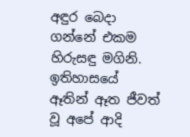අඳුර බෙදා ගන්නේ එකම හිරුසඳු මගිනි. ඉතිහාසයේ ඈතින් ඈත ජීවත් වූ අපේ ආදි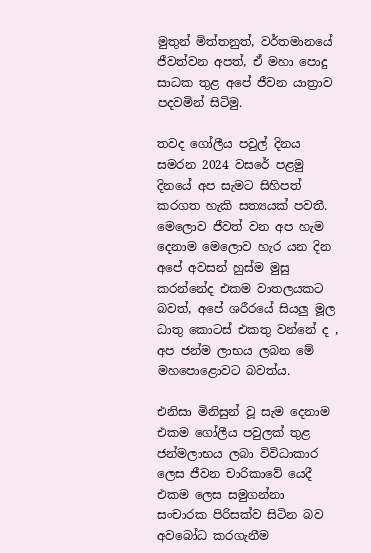මුතුන් මිත්තනුත්, වර්තමානයේ ජීවත්වන අපත්, ඒ මහා පොදු සාධක තුළ අපේ ජීවන යාත්‍රාව පදවමින් සිටිමු.

තවද ගෝලීය පවුල් දිනය සමරන 2024 වසරේ පළමු දිනයේ අප සැමට සිහිපත් කරගත හැකි සත්‍යයක් පවතී. මෙලොව ජීවත් වන අප හැම දෙනාම මෙලොව හැර යන දින අපේ අවසන් හුස්ම මුසු කරන්නේද එකම වාතලයකට බවත්, අපේ ශරීරයේ සියලු මූල ධාතු කොටස් එකතු වන්නේ ද , අප ජන්ම ලාභය ලබන මේ මහපොළොවට බවත්ය.

එනිසා මිනිසුන් වූ සැම දෙනාම එකම ගෝලීය පවුලක් තුළ ජන්මලාභය ලබා විවිධාකාර ලෙස ජීවන චාරිකාවේ යෙදී එකම ලෙස සමුගන්නා සංචාරක පිරිසක්ව සිටින බව අවබෝධ කරගැනීම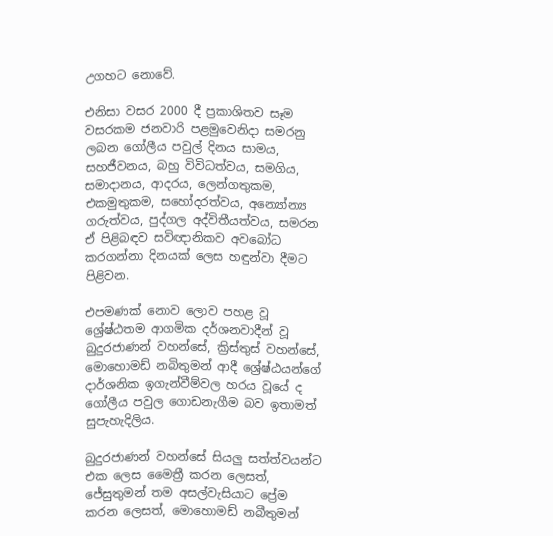උගහට නොවේ.

එනිසා වසර 2000 දී ප්‍රකාශිතව සෑම වසරකම ජනවාරි පළමුවෙනිදා සමරනු ලබන ගෝලීය පවුල් දිනය සාමය, සහජීවනය, බහු විවිධත්වය, සමගිය, සමාදානය, ආදරය, ලෙන්ගතුකම, එකමුතුකම, සහෝදරත්වය, අන්‍යෝන්‍ය ගරුත්වය, පුද්ගල අද්විතීයත්වය, සමරන ඒ පිළිබඳව සවිඥානිකව අවබෝධ කරගන්නා දිනයක් ලෙස හඳුන්වා දීමට පිළිවන.

එපමණක් නොව ලොව පහළ වූ ශ්‍රේෂ්ඨතම ආගමික දර්ශනවාදීන් වූ බුදුරජාණන් වහන්සේ, ක්‍රිස්තුස් වහන්සේ, මොහොමඩ් නබිතුමන් ආදී ශ්‍රේෂ්ඨයන්ගේ දාර්ශනික ඉගැන්වීම්වල හරය වූයේ ද ගෝලීය පවුල ගොඩනැගීම බව ඉතාමත් සුපැහැදිලිය.

බුදුරජාණන් වහන්සේ සියලු සත්ත්වයන්ට එක ලෙස මෛත්‍රී කරන ලෙසත්, ජේසුතුමන් තම අසල්වැසියාට ප්‍රේම කරන ලෙසත්, මොහොමඩ් නබීතුමන්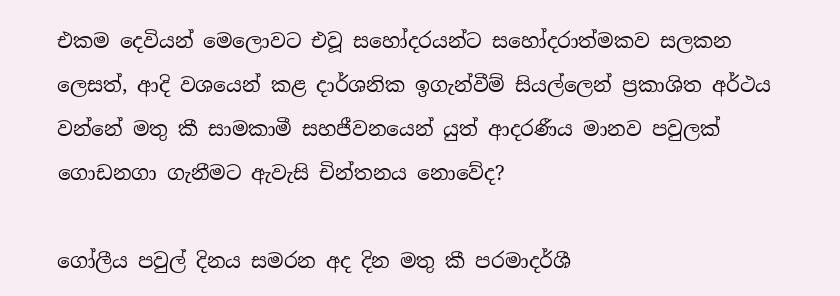එකම දෙවියන් මෙලොවට එවූ සහෝදරයන්ට සහෝදරාත්මකව සලකන ලෙසත්, ආදි වශයෙන් කළ දාර්ශනික ඉගැන්වීම් සියල්ලෙන් ප්‍රකාශිත අර්ථය වන්නේ මතු කී සාමකාමී සහජීවනයෙන් යුත් ආදරණීය මානව පවුලක් ගොඩනගා ගැනීමට ඇවැසි චින්තනය නොවේද?

ගෝලීය පවුල් දිනය සමරන අද දින මතු කී පරමාදර්ශී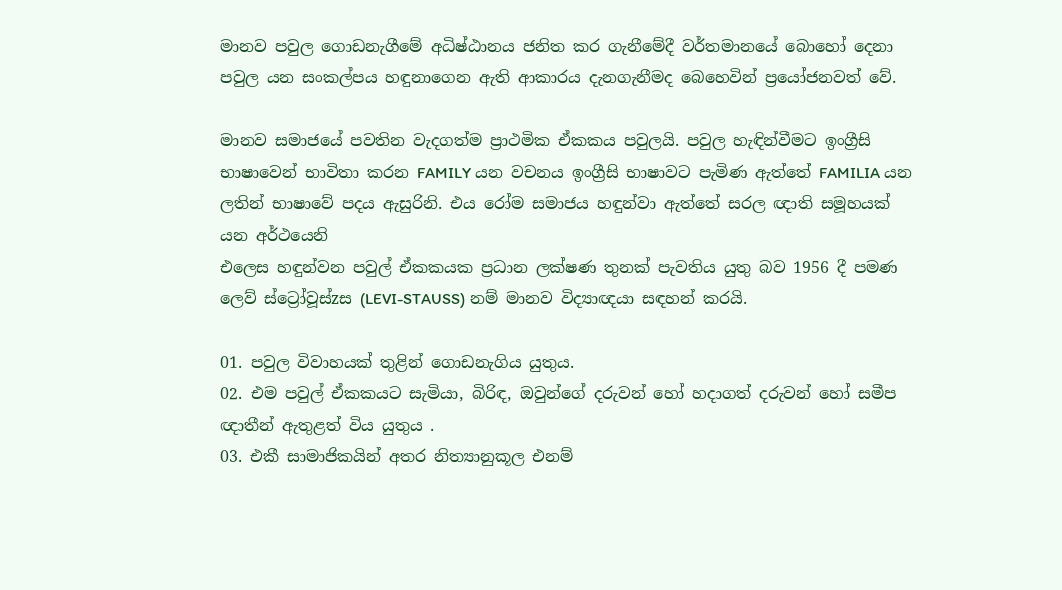මානව පවුල ගොඩනැගීමේ අධිෂ්ඨානය ජනිත කර ගැනීමේදී වර්තමානයේ බොහෝ දෙනා පවුල යන සංකල්පය හඳුනාගෙන ඇති ආකාරය දැනගැනීමද බෙහෙවින් ප්‍රයෝජනවත් වේ.

මානව සමාජයේ පවතින වැදගත්ම ප්‍රාථමික ඒකකය පවුලයි. පවුල හැඳින්වීමට ඉංග්‍රීසි භාෂාවෙන් භාවිතා කරන FAMILY යන වචනය ඉංග්‍රීසි භාෂාවට පැමිණ ඇත්තේ FAMILIA යන ලතින් භාෂාවේ පදය ඇසුරිනි. එය රෝම සමාජය හඳුන්වා ඇත්තේ සරල ඥාති සමූහයක් යන අර්ථයෙනි
එලෙස හඳුන්වන පවුල් ඒකකයක ප්‍රධාන ලක්ෂණ තුනක් පැවතිය යුතු බව 1956 දී පමණ ලෙව් ස්ට්‍රෝවූස්zස (LEVI-STAUSS) නම් මානව විද්‍යාඥයා සඳහන් කරයි.

01. පවුල විවාහයක් තුළින් ගොඩනැගිය යුතුය.
02. එම පවුල් ඒකකයට සැමියා, බිරිඳ, ඔවුන්ගේ දරුවන් හෝ හදාගත් දරුවන් හෝ සමීප ඥාතීන් ඇතුළත් විය යුතුය .
03. එකී සාමාජිකයින් අතර නිත්‍යානුකූල එනම්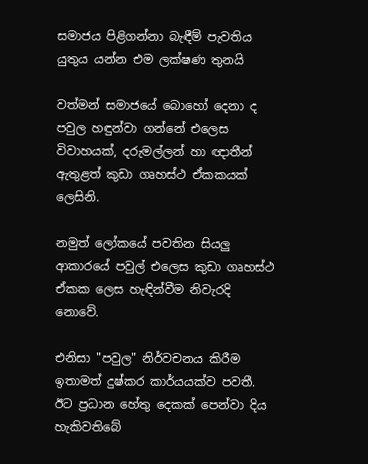සමාජය පිළිගන්නා බැඳීම් පැවතිය යුතුය යන්න එම ලක්ෂණ තුනයි

වත්මන් සමාජයේ බොහෝ දෙනා ද පවුල හඳුන්වා ගන්නේ එලෙස විවාහයක්, දරුමල්ලන් හා ඥාතීන් ඇතුළත් කුඩා ගෘහස්ථ ඒකකයක් ලෙසිනි.

නමුත් ලෝකයේ පවතින සියලු ආකාරයේ පවුල් එලෙස කුඩා ගෘහස්ථ ඒකක ලෙස හැඳින්වීම නිවැරදි නොවේ.

එනිසා "පවුල" නිර්වචනය කිරීම ඉතාමත් දුෂ්කර කාර්යයක්ව පවතී. ඊට ප්‍රධාන හේතු දෙකක් පෙන්වා දිය හැකිවතිබේ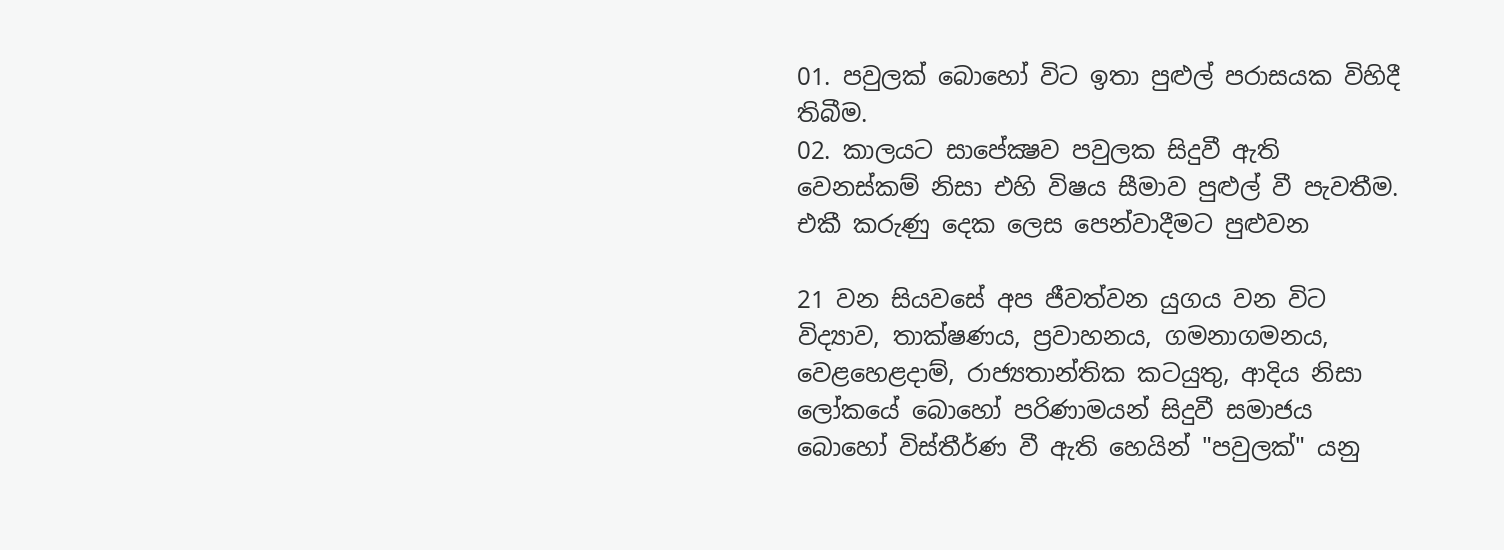01. පවුලක් බොහෝ විට ඉතා පුළුල් පරාසයක විහිදී තිබීම.
02. කාලයට සාපේක්‍ෂව පවුලක සිදුවී ඇති වෙනස්කම් නිසා එහි විෂය සීමාව පුළුල් වී පැවතීම. එකී කරුණු දෙක ලෙස පෙන්වාදීමට පුළුවන

21 වන සියවසේ අප ජීවත්වන යුගය වන විට විද්‍යාව, තාක්ෂණය, ප්‍රවාහනය, ගමනාගමනය, වෙළහෙළදාම්, රාජ්‍යතාන්තික කටයුතු, ආදිය නිසා ලෝකයේ බොහෝ පරිණාමයන් සිදුවී සමාජය බොහෝ විස්තීර්ණ වී ඇති හෙයින් "පවුලක්" යනු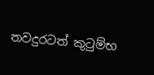තවදුරටත් කුටුම්භ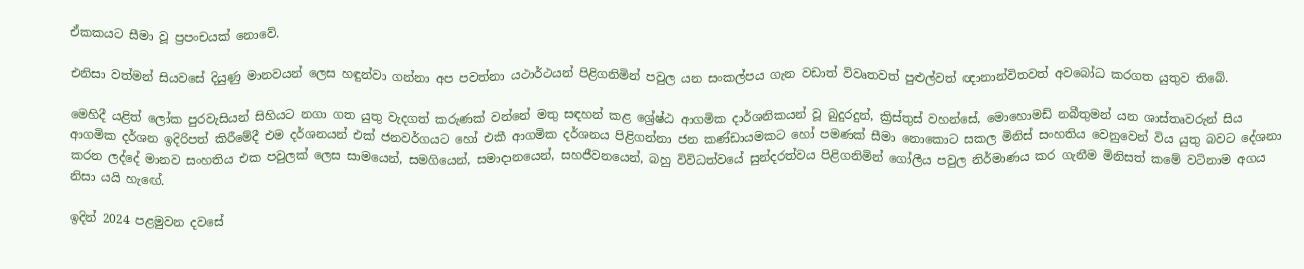ඒකකයට සීමා වූ ප්‍රපංචයක් නොවේ.

එනිසා වත්මන් සියවසේ දියුණු මානවයන් ලෙස හඳුන්වා ගන්නා අප පවත්නා යථාර්ථයන් පිළිගනිමින් පවුල යන සංකල්පය ගැන වඩාත් විවෘතවත් පුළුල්වත් ඥානාන්විතවත් අවබෝධ කරගත යුතුව තිබේ.

මෙහිදී යළිත් ලෝක පුරවැසියන් සිහියට නගා ගත යුතු වැදගත් කරුණක් වන්නේ මතු සඳහන් කළ ශ්‍රේෂ්ඨ ආගමික දාර්ශනිකයන් වූ බුදුරදුන්, ක්‍රිස්තුස් වහන්සේ, මොහොමඩ් නබීතුමන් යන ශාස්තෘවරුන් සිය ආගමික දර්ශන ඉදිරිපත් කිරීමේදී එම දර්ශනයන් එක් ජනවර්ගයට හෝ එකී ආගමික දර්ශනය පිළිගන්නා ජන කණ්ඩායමකට හෝ පමණක් සීමා නොකොට සකල මිනිස් සංහතිය වෙනුවෙන් විය යුතු බවට දේශනා කරන ලද්දේ මානව සංහතිය එක පවුලක් ලෙස සාමයෙන්, සමගියෙන්, සමාදානයෙන්, සහජීවනයෙන්, බහු විවිධත්වයේ සුන්දරත්වය පිළිගනිමින් ගෝලීය පවුල නිර්මාණය කර ගැනීම මිනිසත් කමේ වටිනාම අගය නිසා යයි හැඟේ.

ඉදින් 2024 පළමුවන දවසේ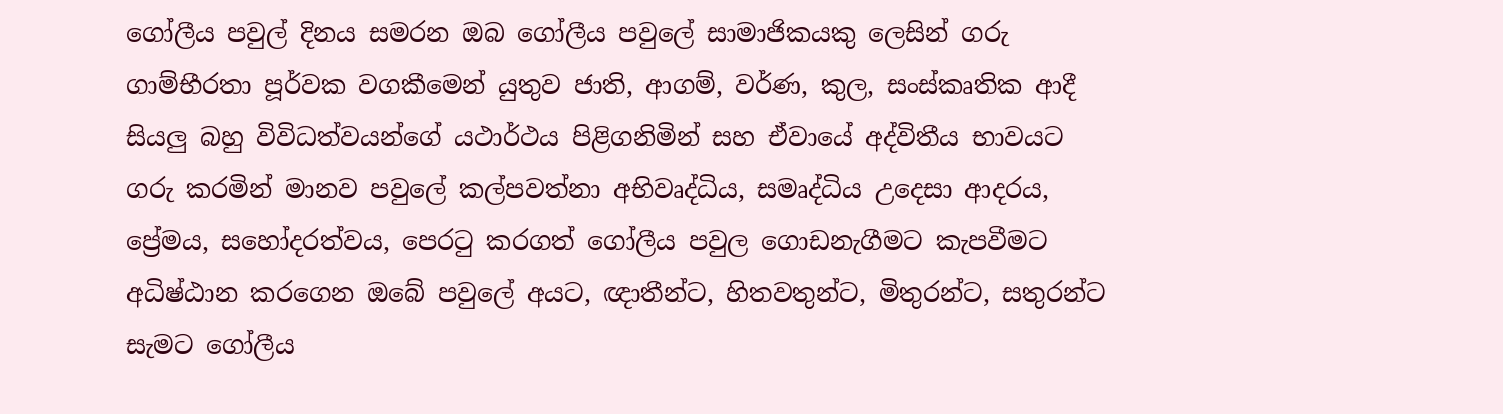ගෝලීය පවුල් දිනය සමරන ඔබ ගෝලීය පවුලේ සාමාජිකයකු ලෙසින් ගරු ගාම්භීරතා පූර්වක වගකීමෙන් යුතුව ජාති, ආගම්, වර්ණ, කුල, සංස්කෘතික ආදී සියලු බහු විවිධත්වයන්ගේ යථාර්ථය පිළිගනිමින් සහ ඒවායේ අද්විතීය භාවයට ගරු කරමින් මානව පවුලේ කල්පවත්නා අභිවෘද්ධිය, සමෘද්ධිය උදෙසා ආදරය, ප්‍රේමය, සහෝදරත්වය, පෙරටු කරගත් ගෝලීය පවුල ගොඩනැගීමට කැපවීමට අධිෂ්ඨාන කරගෙන ඔබේ පවුලේ අයට, ඥාතීන්ට, හිතවතුන්ට, මිතුරන්ට, සතුරන්ට සැමට ගෝලීය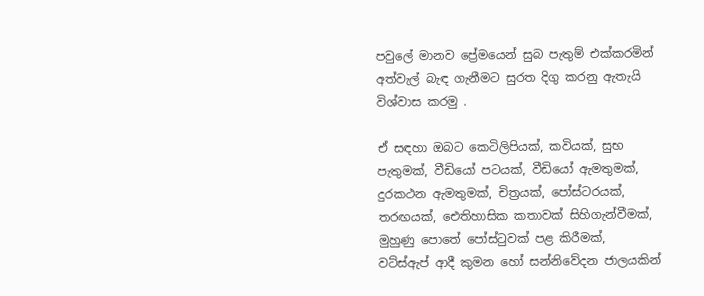පවුලේ මානව ප්‍රේමයෙන් සුබ පැතුම් එක්කරමින් අත්වැල් බැඳ ගැනීමට සුරත දිගු කරනු ඇතැයි විශ්වාස කරමු .

ඒ සඳහා ඔබට කෙටිලිපියක්, කවියක්, සුභ පැතුමක්, වීඩියෝ පටයක්, වීඩියෝ ඇමතුමක්, දුරකථන ඇමතුමක්, චිත්‍රයක්, පෝස්ටරයක්, තරඟයක්, ඓතිහාසික කතාවක් සිහිගැන්වීමක්, මුහුණු පොතේ පෝස්ටුවක් පළ කිරීමක්, වට්ස්ඇප් ආදී කුමන හෝ සන්නිවේදන ජාලයකින්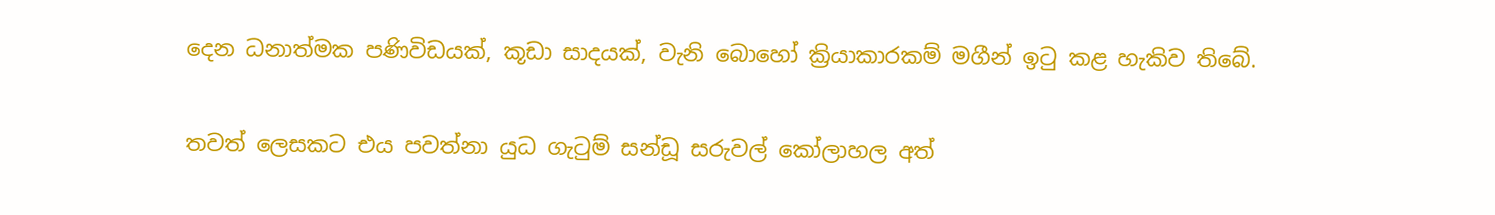දෙන ධනාත්මක පණිවිඩයක්, කූඩා සාදයක්, වැනි බොහෝ ක්‍රියාකාරකම් මගීන් ඉටු කළ හැකිව තිබේ.

තවත් ලෙසකට එය පවත්නා යුධ ගැටුම් සන්ඩූ සරුවල් කෝලාහල අත්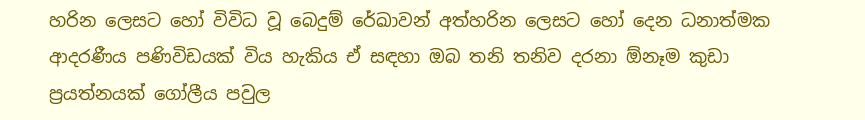හරින ලෙසට හෝ විවිධ වූ බෙදුම් රේඛාවන් අත්හරින ලෙසට හෝ දෙන ධනාත්මක ආදරණීය පණිවිඩයක් විය හැකිය ඒ සඳහා ඔබ තනි තනිව දරනා ඕනෑම කුඩා ප්‍රයත්නයක් ගෝලීය පවුල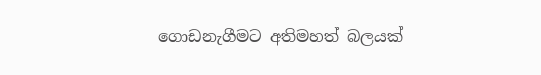ගොඩනැගීමට අතිමහත් බලයක්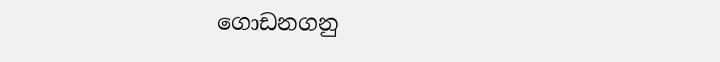ගොඩනගනු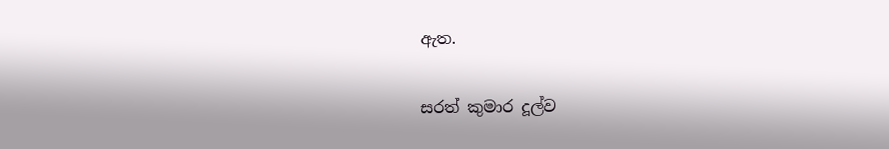ඇත.

සරත් කුමාර දූල්ව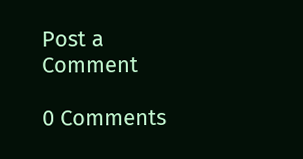Post a Comment

0 Comments